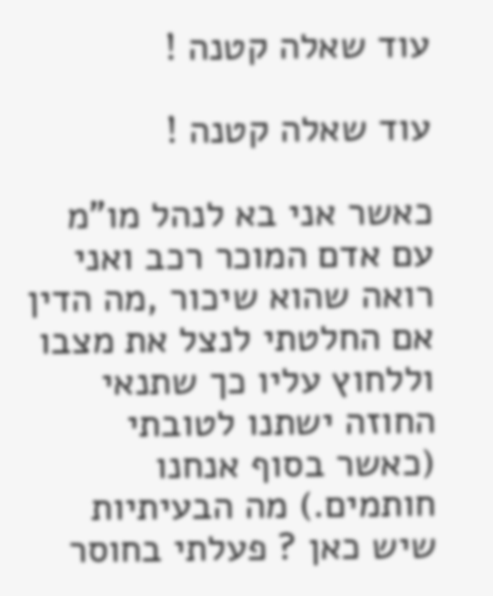עוד שאלה קטנה !

עוד שאלה קטנה !

כאשר אני בא לנהל מו"מ עם אדם המוכר רכב ואני רואה שהוא שיכור ,מה הדין אם החלטתי לנצל את מצבו וללחוץ עליו כך שתנאי החוזה ישתנו לטובתי (כאשר בסוף אנחנו חותמים.) מה הבעיתיות שיש כאן ? פעלתי בחוסר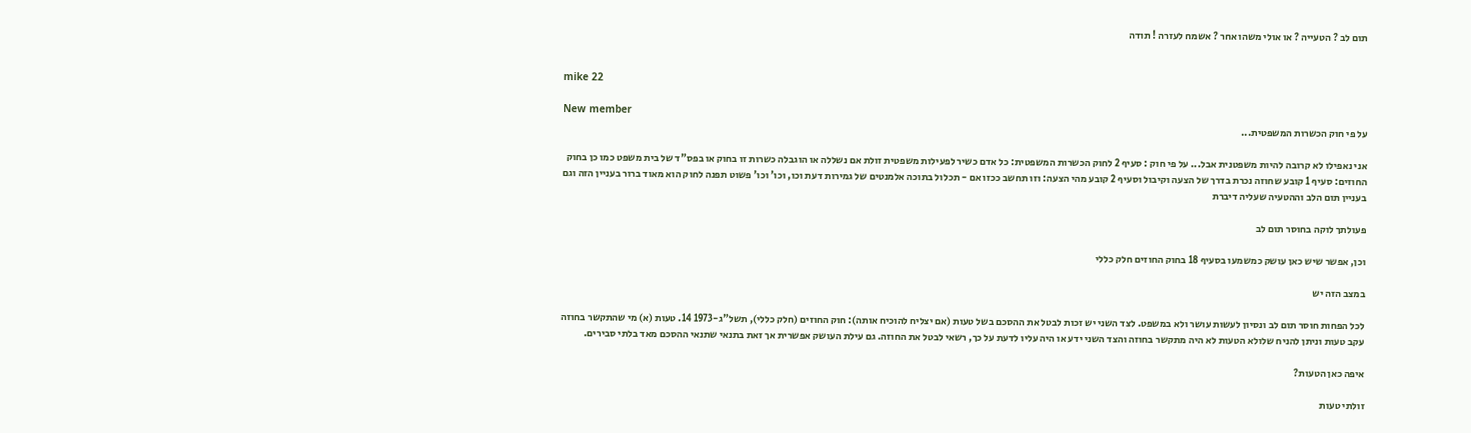תום לב ? הטעייה ? או אולי משהו אחר ? אשמח לעזרה ! תודה


mike 22

New member
על פי חוק הכשרות המשפטית...

אני נאפילו לא קרובה להיות משפטנית אבל... על פי חוק : סעיף 2 לחוק הכשרות המשפטית: כל אדם כשיר לפעילות משפטית זולת אם נשללה או הוגבלה כשרות זו בחוק או בפס"ד של בית משפט כמו כן בחוק החוזים: סעיף 1 קובע שחוזה נכרת בדרך של הצעה וקיבול וסעיף 2 קובע מהי הצעה: וזו תחשב ככזו אם - תכלול בתוכה אלמנטים של גמירות דעת וכו, וכו' וכו' פשוט תפנה לחוק הוא מאוד ברור בעניין הזה וגם בעניין תום הלב וההטעיה שעליה דיברת

פעולתך לוקה בחוסר תום לב

וכן, אפשר שיש כאן עושק כמשמעו בסעיף 18 בחוק החוזים חלק כללי

במצב הזה יש

לכל הפחות חוסר תום לב ונסיון לעשות עושר ולא במשפט. לצד השני יש זכות לבטל את ההסכם בשל טעות (אם יצליח להוכיח אותה): חוק החוזים (חלק כללי), תשל"ג-1973 14. טעות (א) מי שהתקשר בחוזה עקב טעות וניתן להניח שלולא הטעות לא היה מתקשר בחוזה והצד השני ידע או היה עליו לדעת על כך, רשאי לבטל את החוזה. גם עילת העושק אפשרית אך זאת בתנאי שתנאי ההסכם מאד בלתי סבירים.

איפה כאן הטעות?

זולתי טעות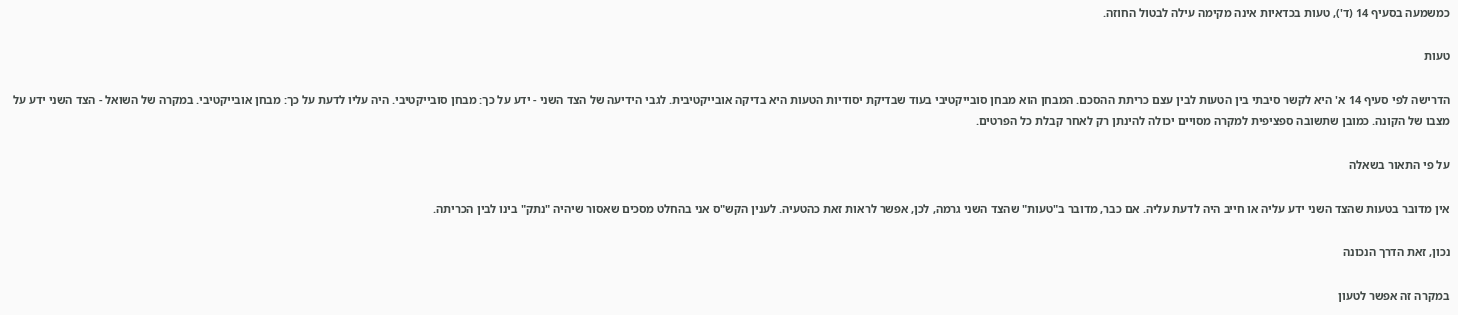כמשמעה בסעיף 14 (ד'), טעות בכדאיות אינה מקימה עילה לבטול החוזה.

טעות

הדרישה לפי סעיף 14 א' היא לקשר סיבתי בין הטעות לבין עצם כריתת ההסכם. המבחן הוא מבחן סובייקטיבי בעוד שבדיקת יסודיות הטעות היא בדיקה אובייקטיבית. לגבי הידיעה של הצד השני - ידע על כך: מבחן סובייקטיבי. היה עליו לדעת על כך: מבחן אובייקטיבי. במקרה של השואל - הצד השני ידע על מצבו של הקונה. כמובן שתשובה ספציפית למקרה מסויים יכולה להינתן רק לאחר קבלת כל הפרטים.

על פי התאור בשאלה

אין מדובר בטעות שהצד השני ידע עליה או חייב היה לדעת עליה. אם כבר, מדובר ב"טעות" שהצד השני גרמה, לכן, אפשר לראות זאת כהטעיה. לענין הקש"ס אני בהחלט מסכים שאסור שיהיה "נתק" בינו לבין הכריתה.

נכון, זאת הדרך הנכונה

במקרה זה אפשר לטעון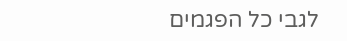לגבי כל הפגמים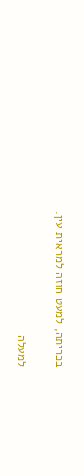בכריתה, למעט חוזה למראית עין.

למעלה